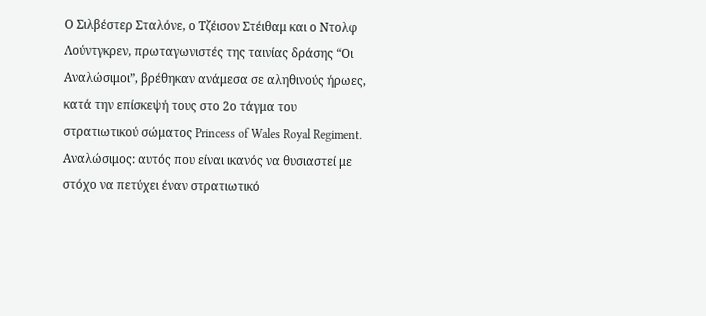Ο Σιλβέστερ Σταλόνε, ο Τζέισον Στέιθαμ και ο Ντολφ Λούντγκρεν, πρωταγωνιστές της ταινίας δράσης “Οι Αναλώσιμοι”, βρέθηκαν ανάμεσα σε αληθινούς ήρωες, κατά την επίσκεψή τους στο 2ο τάγμα του στρατιωτικού σώματος Princess of Wales Royal Regiment. Αναλώσιμος: αυτός που είναι ικανός να θυσιαστεί με στόχο να πετύχει έναν στρατιωτικό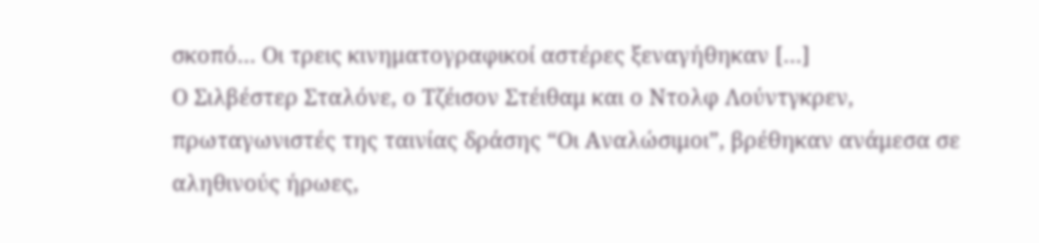σκοπό… Οι τρεις κινηματογραφικοί αστέρες ξεναγήθηκαν […]
Ο Σιλβέστερ Σταλόνε, ο Τζέισον Στέιθαμ και ο Ντολφ Λούντγκρεν, πρωταγωνιστές της ταινίας δράσης “Οι Αναλώσιμοι”, βρέθηκαν ανάμεσα σε αληθινούς ήρωες,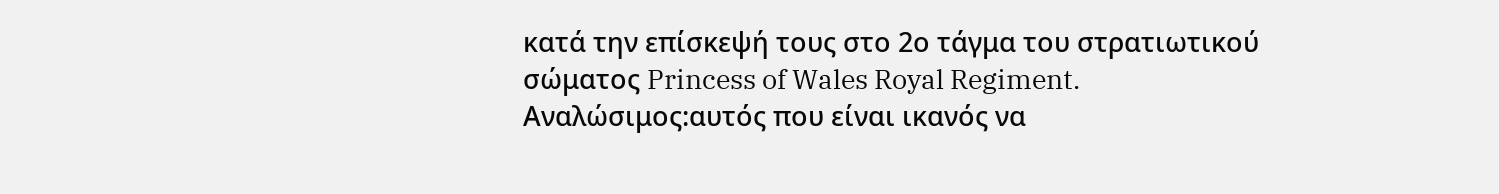κατά την επίσκεψή τους στο 2ο τάγμα του στρατιωτικού σώματος Princess of Wales Royal Regiment.
Αναλώσιμος:αυτός που είναι ικανός να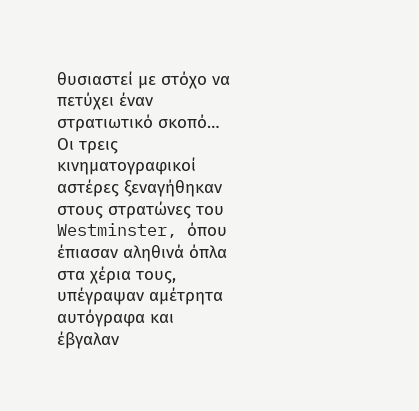θυσιαστεί με στόχο να πετύχει έναν στρατιωτικό σκοπό… Οι τρεις κινηματογραφικοί αστέρες ξεναγήθηκαν στους στρατώνες του Westminster, όπου έπιασαν αληθινά όπλα στα χέρια τους, υπέγραψαν αμέτρητα αυτόγραφα και έβγαλαν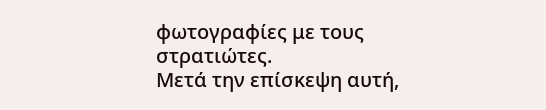φωτογραφίες με τους στρατιώτες.
Μετά την επίσκεψη αυτή,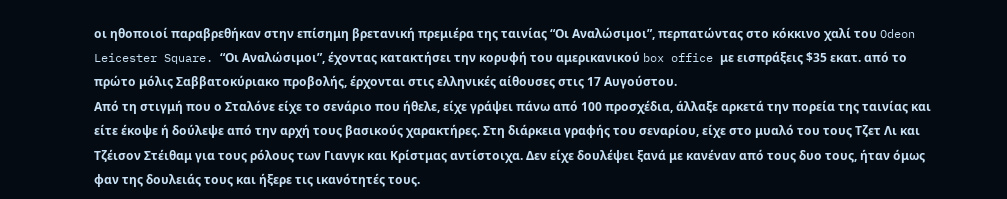οι ηθοποιοί παραβρεθήκαν στην επίσημη βρετανική πρεμιέρα της ταινίας “Οι Αναλώσιμοι”, περπατώντας στο κόκκινο χαλί του Odeon Leicester Square. “Οι Αναλώσιμοι”, έχοντας κατακτήσει την κορυφή του αμερικανικού box office με εισπράξεις $35 εκατ. από το πρώτο μόλις Σαββατοκύριακο προβολής, έρχονται στις ελληνικές αίθουσες στις 17 Αυγούστου.
Από τη στιγμή που ο Σταλόνε είχε το σενάριο που ήθελε, είχε γράψει πάνω από 100 προσχέδια, άλλαξε αρκετά την πορεία της ταινίας και είτε έκοψε ή δούλεψε από την αρχή τους βασικούς χαρακτήρες. Στη διάρκεια γραφής του σεναρίου, είχε στο μυαλό του τους Τζετ Λι και Τζέισον Στέιθαμ για τους ρόλους των Γιανγκ και Κρίστμας αντίστοιχα. Δεν είχε δουλέψει ξανά με κανέναν από τους δυο τους, ήταν όμως φαν της δουλειάς τους και ήξερε τις ικανότητές τους.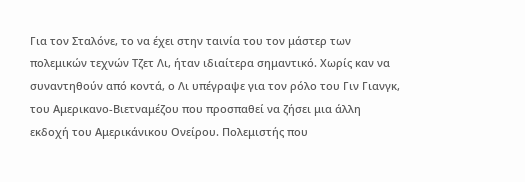Για τον Σταλόνε, το να έχει στην ταινία του τον μάστερ των πολεμικών τεχνών Τζετ Λι, ήταν ιδιαίτερα σημαντικό. Χωρίς καν να συναντηθούν από κοντά, ο Λι υπέγραψε για τον ρόλο του Γιν Γιανγκ, του Αμερικανο-Βιετναμέζου που προσπαθεί να ζήσει μια άλλη εκδοχή του Αμερικάνικου Ονείρου. Πολεμιστής που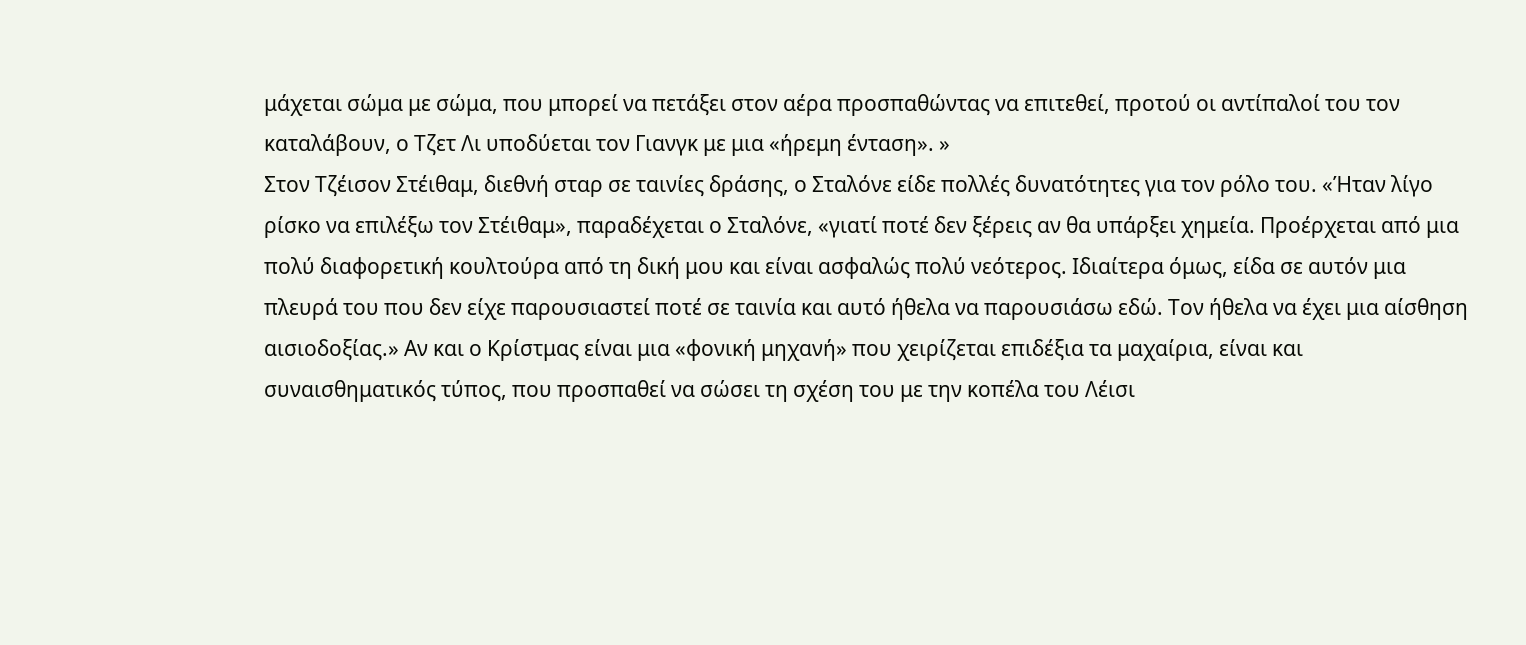μάχεται σώμα με σώμα, που μπορεί να πετάξει στον αέρα προσπαθώντας να επιτεθεί, προτού οι αντίπαλοί του τον καταλάβουν, ο Τζετ Λι υποδύεται τον Γιανγκ με μια «ήρεμη ένταση». »
Στον Τζέισον Στέιθαμ, διεθνή σταρ σε ταινίες δράσης, ο Σταλόνε είδε πολλές δυνατότητες για τον ρόλο του. «Ήταν λίγο ρίσκο να επιλέξω τον Στέιθαμ», παραδέχεται ο Σταλόνε, «γιατί ποτέ δεν ξέρεις αν θα υπάρξει χημεία. Προέρχεται από μια πολύ διαφορετική κουλτούρα από τη δική μου και είναι ασφαλώς πολύ νεότερος. Ιδιαίτερα όμως, είδα σε αυτόν μια πλευρά του που δεν είχε παρουσιαστεί ποτέ σε ταινία και αυτό ήθελα να παρουσιάσω εδώ. Τον ήθελα να έχει μια αίσθηση αισιοδοξίας.» Αν και ο Κρίστμας είναι μια «φονική μηχανή» που χειρίζεται επιδέξια τα μαχαίρια, είναι και συναισθηματικός τύπος, που προσπαθεί να σώσει τη σχέση του με την κοπέλα του Λέισι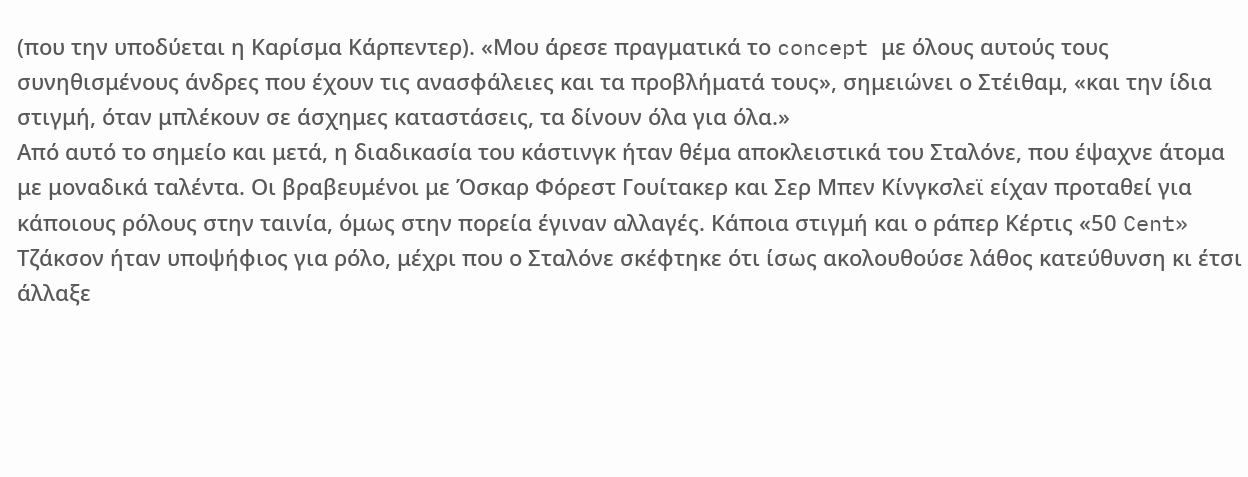(που την υποδύεται η Καρίσμα Κάρπεντερ). «Μου άρεσε πραγματικά το concept με όλους αυτούς τους συνηθισμένους άνδρες που έχουν τις ανασφάλειες και τα προβλήματά τους», σημειώνει ο Στέιθαμ, «και την ίδια στιγμή, όταν μπλέκουν σε άσχημες καταστάσεις, τα δίνουν όλα για όλα.»
Από αυτό το σημείο και μετά, η διαδικασία του κάστινγκ ήταν θέμα αποκλειστικά του Σταλόνε, που έψαχνε άτομα με μοναδικά ταλέντα. Οι βραβευμένοι με Όσκαρ Φόρεστ Γουίτακερ και Σερ Μπεν Κίνγκσλεϊ είχαν προταθεί για κάποιους ρόλους στην ταινία, όμως στην πορεία έγιναν αλλαγές. Κάποια στιγμή και ο ράπερ Κέρτις «50 Cent» Τζάκσον ήταν υποψήφιος για ρόλο, μέχρι που ο Σταλόνε σκέφτηκε ότι ίσως ακολουθούσε λάθος κατεύθυνση κι έτσι άλλαξε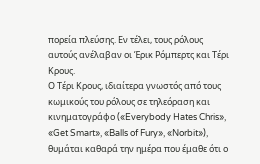πορεία πλεύσης. Εν τέλει, τους ρόλους αυτούς ανέλαβαν οι Έρικ Ρόμπερτς και Τέρι Κρους.
Ο Τέρι Κρους, ιδιαίτερα γνωστός από τους κωμικούς του ρόλους σε τηλεόραση και κινηματογράφο («Everybody Hates Chris», «Get Smart», «Balls of Fury», «Norbit»), θυμάται καθαρά την ημέρα που έμαθε ότι ο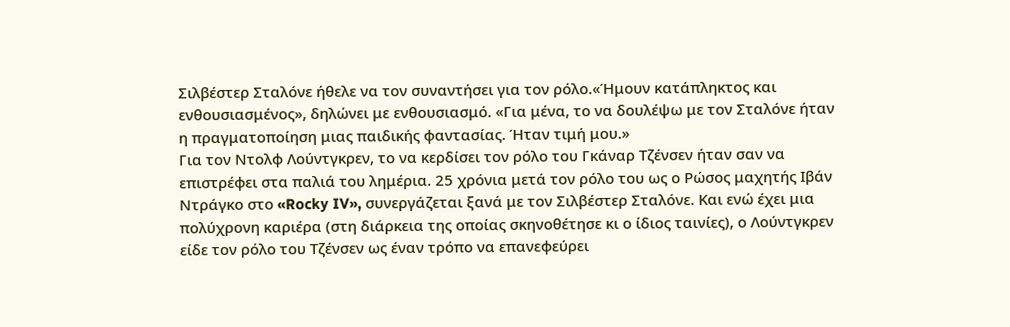Σιλβέστερ Σταλόνε ήθελε να τον συναντήσει για τον ρόλο.«Ήμουν κατάπληκτος και ενθουσιασμένος», δηλώνει με ενθουσιασμό. «Για μένα, το να δουλέψω με τον Σταλόνε ήταν η πραγματοποίηση μιας παιδικής φαντασίας. Ήταν τιμή μου.»
Για τον Ντολφ Λούντγκρεν, το να κερδίσει τον ρόλο του Γκάναρ Τζένσεν ήταν σαν να επιστρέφει στα παλιά του λημέρια. 25 χρόνια μετά τον ρόλο του ως ο Ρώσος μαχητής Ιβάν Ντράγκο στο «Rocky IV», συνεργάζεται ξανά με τον Σιλβέστερ Σταλόνε. Και ενώ έχει μια πολύχρονη καριέρα (στη διάρκεια της οποίας σκηνοθέτησε κι ο ίδιος ταινίες), ο Λούντγκρεν είδε τον ρόλο του Τζένσεν ως έναν τρόπο να επανεφεύρει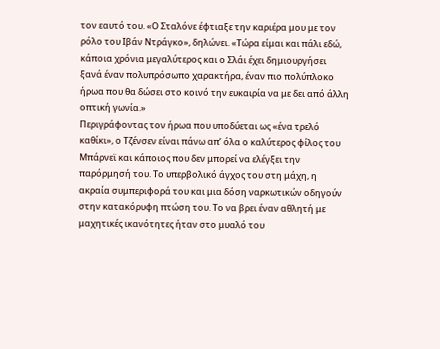τον εαυτό του. «Ο Σταλόνε έφτιαξε την καριέρα μου με τον ρόλο του Ιβάν Ντράγκο», δηλώνει. «Τώρα είμαι και πάλι εδώ, κάποια χρόνια μεγαλύτερος και ο Σλάι έχει δημιουργήσει ξανά έναν πολυπρόσωπο χαρακτήρα, έναν πιο πολύπλοκο ήρωα που θα δώσει στο κοινό την ευκαιρία να με δει από άλλη οπτική γωνία.»
Περιγράφοντας τον ήρωα που υποδύεται ως «ένα τρελό καθίκι», ο Τζένσεν είναι πάνω απ’ όλα ο καλύτερος φίλος του Μπάρνεϊ και κάποιος που δεν μπορεί να ελέγξει την παρόρμησή του. Το υπερβολικό άγχος του στη μάχη, η ακραία συμπεριφορά του και μια δόση ναρκωτικών οδηγούν στην κατακόρυφη πτώση του. Το να βρει έναν αθλητή με μαχητικές ικανότητες ήταν στο μυαλό του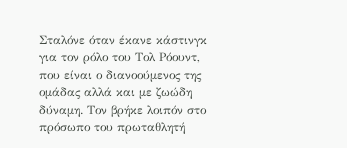Σταλόνε όταν έκανε κάστινγκ για τον ρόλο του Τολ Ρόουντ, που είναι ο διανοούμενος της ομάδας αλλά και με ζωώδη δύναμη. Τον βρήκε λοιπόν στο πρόσωπο του πρωταθλητή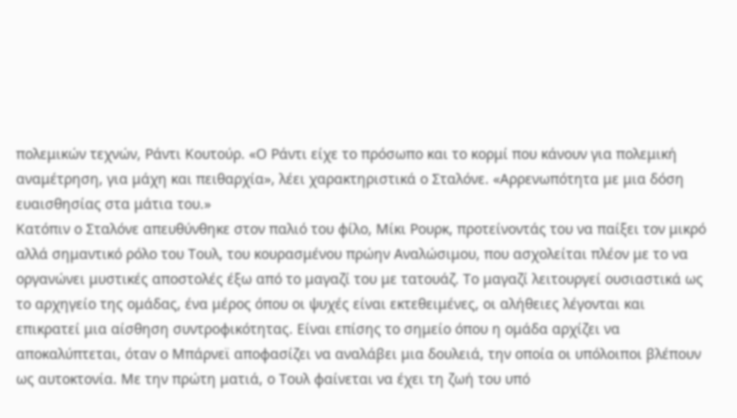πολεμικών τεχνών, Ράντι Κουτούρ. «Ο Ράντι είχε το πρόσωπο και το κορμί που κάνουν για πολεμική αναμέτρηση, για μάχη και πειθαρχία», λέει χαρακτηριστικά ο Σταλόνε. «Αρρενωπότητα με μια δόση ευαισθησίας στα μάτια του.»
Κατόπιν ο Σταλόνε απευθύνθηκε στον παλιό του φίλο, Μίκι Ρουρκ, προτείνοντάς του να παίξει τον μικρό αλλά σημαντικό ρόλο του Τουλ, του κουρασμένου πρώην Αναλώσιμου, που ασχολείται πλέον με το να οργανώνει μυστικές αποστολές έξω από το μαγαζί του με τατουάζ. Το μαγαζί λειτουργεί ουσιαστικά ως το αρχηγείο της ομάδας, ένα μέρος όπου οι ψυχές είναι εκτεθειμένες, οι αλήθειες λέγονται και επικρατεί μια αίσθηση συντροφικότητας. Είναι επίσης το σημείο όπου η ομάδα αρχίζει να αποκαλύπτεται, όταν ο Μπάρνεϊ αποφασίζει να αναλάβει μια δουλειά, την οποία οι υπόλοιποι βλέπουν ως αυτοκτονία. Με την πρώτη ματιά, ο Τουλ φαίνεται να έχει τη ζωή του υπό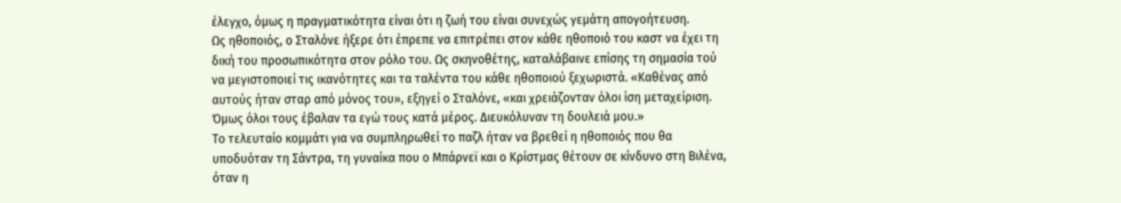έλεγχο, όμως η πραγματικότητα είναι ότι η ζωή του είναι συνεχώς γεμάτη απογοήτευση.
Ως ηθοποιός, ο Σταλόνε ήξερε ότι έπρεπε να επιτρέπει στον κάθε ηθοποιό του καστ να έχει τη δική του προσωπικότητα στον ρόλο του. Ως σκηνοθέτης, καταλάβαινε επίσης τη σημασία τού να μεγιστοποιεί τις ικανότητες και τα ταλέντα του κάθε ηθοποιού ξεχωριστά. «Καθένας από αυτούς ήταν σταρ από μόνος του», εξηγεί ο Σταλόνε, «και χρειάζονταν όλοι ίση μεταχείριση. Όμως όλοι τους έβαλαν τα εγώ τους κατά μέρος. Διευκόλυναν τη δουλειά μου.»
Το τελευταίο κομμάτι για να συμπληρωθεί το παζλ ήταν να βρεθεί η ηθοποιός που θα υποδυόταν τη Σάντρα, τη γυναίκα που ο Μπάρνεϊ και ο Κρίστμας θέτουν σε κίνδυνο στη Βιλένα, όταν η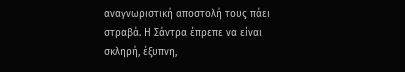αναγνωριστική αποστολή τους πάει στραβά. Η Σάντρα έπρεπε να είναι σκληρή, έξυπνη,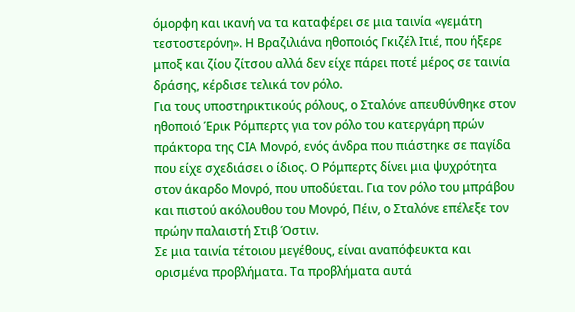όμορφη και ικανή να τα καταφέρει σε μια ταινία «γεμάτη τεστοστερόνη». Η Βραζιλιάνα ηθοποιός Γκιζέλ Ιτιέ, που ήξερε μποξ και ζίου ζίτσου αλλά δεν είχε πάρει ποτέ μέρος σε ταινία δράσης, κέρδισε τελικά τον ρόλο.
Για τους υποστηρικτικούς ρόλους, ο Σταλόνε απευθύνθηκε στον ηθοποιό Έρικ Ρόμπερτς για τον ρόλο του κατεργάρη πρών πράκτορα της CIA Μονρό, ενός άνδρα που πιάστηκε σε παγίδα που είχε σχεδιάσει ο ίδιος. Ο Ρόμπερτς δίνει μια ψυχρότητα στον άκαρδο Μονρό, που υποδύεται. Για τον ρόλο του μπράβου και πιστού ακόλουθου του Μονρό, Πέιν, ο Σταλόνε επέλεξε τον πρώην παλαιστή Στιβ Όστιν.
Σε μια ταινία τέτοιου μεγέθους, είναι αναπόφευκτα και ορισμένα προβλήματα. Τα προβλήματα αυτά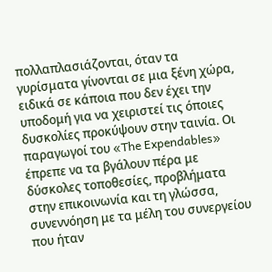πολλαπλασιάζονται, όταν τα γυρίσματα γίνονται σε μια ξένη χώρα, ειδικά σε κάποια που δεν έχει την υποδομή για να χειριστεί τις όποιες δυσκολίες προκύψουν στην ταινία. Οι παραγωγοί του «The Expendables» έπρεπε να τα βγάλουν πέρα με δύσκολες τοποθεσίες, προβλήματα στην επικοινωνία και τη γλώσσα, συνεννόηση με τα μέλη του συνεργείου που ήταν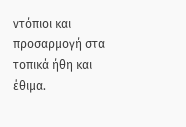ντόπιοι και προσαρμογή στα τοπικά ήθη και έθιμα.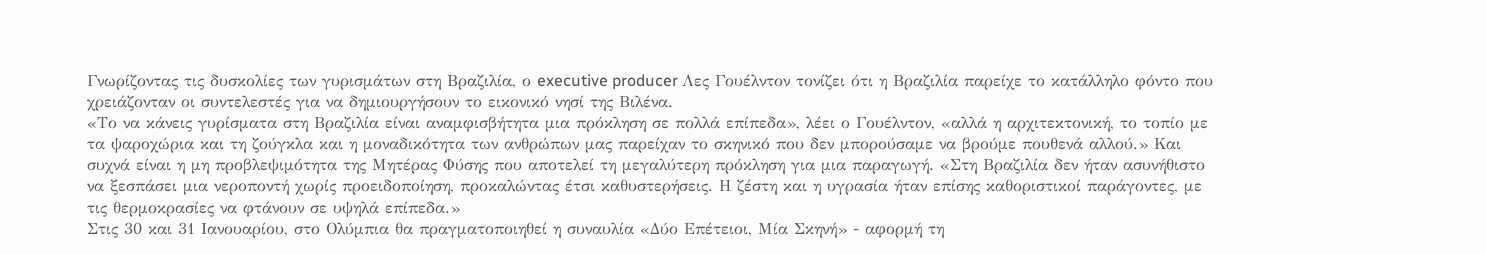Γνωρίζοντας τις δυσκολίες των γυρισμάτων στη Βραζιλία, ο executive producer Λες Γουέλντον τονίζει ότι η Βραζιλία παρείχε το κατάλληλο φόντο που χρειάζονταν οι συντελεστές για να δημιουργήσουν το εικονικό νησί της Βιλένα.
«Το να κάνεις γυρίσματα στη Βραζιλία είναι αναμφισβήτητα μια πρόκληση σε πολλά επίπεδα», λέει ο Γουέλντον, «αλλά η αρχιτεκτονική, το τοπίο με τα ψαροχώρια και τη ζούγκλα και η μοναδικότητα των ανθρώπων μας παρείχαν το σκηνικό που δεν μπορούσαμε να βρούμε πουθενά αλλού.» Και συχνά είναι η μη προβλεψιμότητα της Μητέρας Φύσης που αποτελεί τη μεγαλύτερη πρόκληση για μια παραγωγή. «Στη Βραζιλία δεν ήταν ασυνήθιστο να ξεσπάσει μια νεροποντή χωρίς προειδοποίηση, προκαλώντας έτσι καθυστερήσεις. Η ζέστη και η υγρασία ήταν επίσης καθοριστικοί παράγοντες, με τις θερμοκρασίες να φτάνουν σε υψηλά επίπεδα.»
Στις 30 και 31 Ιανουαρίου, στο Ολύμπια θα πραγματοποιηθεί η συναυλία «Δύο Επέτειοι, Μία Σκηνή» - αφορμή τη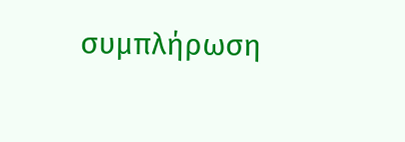συμπλήρωση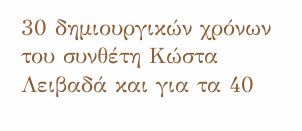30 δημιουργικών χρόνων του συνθέτη Κώστα Λειβαδά και για τα 40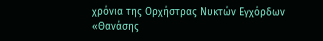χρόνια της Ορχήστρας Νυκτών Εγχόρδων «Θανάσης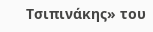Τσιπινάκης» του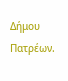Δήμου Πατρέων.